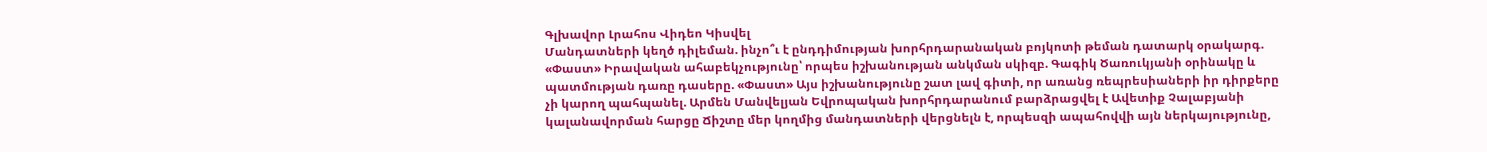Գլխավոր Լրահոս Վիդեո Կիսվել
Մանդատների կեղծ դիլեման. ինչո՞ւ է ընդդիմության խորհրդարանական բոյկոտի թեման դատարկ օրակարգ. «Փաստ» Իրավական ահաբեկչությունը՝ որպես իշխանության անկման սկիզբ. Գագիկ Ծառուկյանի օրինակը և պատմության դառը դասերը. «Փաստ» Այս իշխանությունը շատ լավ գիտի, որ առանց ռեպրեսիաների իր դիրքերը չի կարող պահպանել. Արմեն Մանվելյան Եվրոպական խորհրդարանում բարձրացվել է Ավետիք Չալաբյանի կալանավորման հարցը Ճիշտը մեր կողմից մանդատների վերցնելն է, որպեսզի ապահովվի այն ներկայությունը,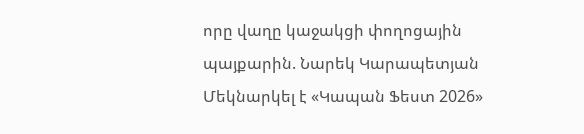որը վաղը կաջակցի փողոցային պայքարին. Նարեկ Կարապետյան Մեկնարկել է «Կապան Ֆեստ 2026»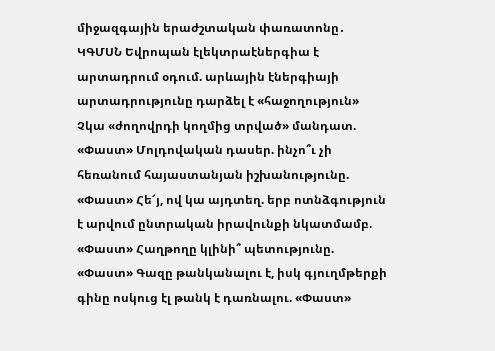միջազգային երաժշտական փառատոնը․ ԿԳՄՍՆ Եվրոպան էլեկտրաէներգիա է արտադրում օդում. արևային էներգիայի արտադրությունը դարձել է «հաջողություն» Չկա «ժողովրդի կողմից տրված» մանդատ. «Փաստ» Մոլդովական դասեր. ինչո՞ւ չի հեռանում հայաստանյան իշխանությունը. «Փաստ» Հե՜յ, ով կա այդտեղ. երբ ոտնձգություն է արվում ընտրական իրավունքի նկատմամբ. «Փաստ» Հաղթողը կլինի՞ պետությունը. «Փաստ» Գազը թանկանալու է, իսկ գյուղմթերքի գինը ոսկուց էլ թանկ է դառնալու. «Փաստ»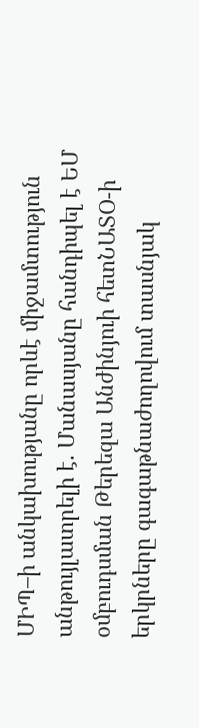ՄԻՊ–ի անկախությանը որևէ միջամտություն անթույլատրելի է. Մանասյանը հանդիպել է ԵՄ օմբուդսման Թերեզա Անժինյուի հետՆԱՏՕ-ի երկրները գագաթնաժողովում տասնյակ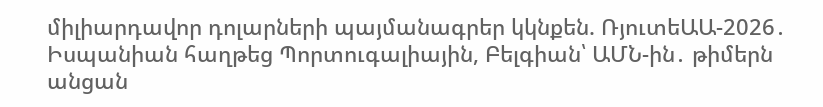միլիարդավոր դոլարների պայմանագրեր կկնքեն. ՌյուտեԱԱ-2026․ Իսպանիան հաղթեց Պորտուգալիային, Բելգիան՝ ԱՄՆ-ին․ թիմերն անցան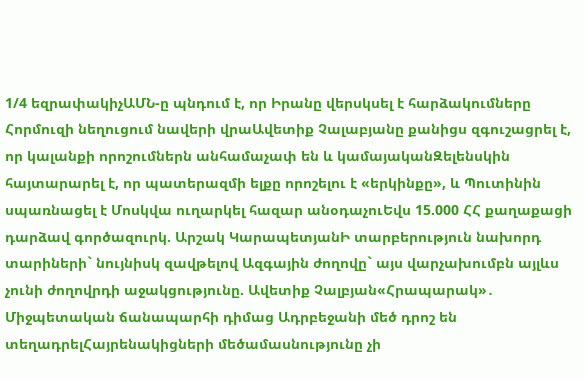1/4 եզրափակիչԱՄՆ-ը պնդում է, որ Իրանը վերսկսել է հարձակումները Հորմուզի նեղուցում նավերի վրաԱվետիք Չալաբյանը քանիցս զգուշացրել է, որ կալանքի որոշումներն անհամաչափ են և կամայականԶելենսկին հայտարարել է, որ պատերազմի ելքը որոշելու է «երկինքը», և Պուտինին սպառնացել է Մոսկվա ուղարկել հազար անօդաչուԵվս 15.000 ՀՀ քաղաքացի դարձավ գործազուրկ. Արշակ ԿարապետյանԻ տարբերություն նախորդ տարիների` նույնիսկ զավթելով Ազգային ժողովը` այս վարչախումբն այլևս չունի ժողովրդի աջակցությունը. Ավետիք Չալբյան«Հրապարակ»․ Միջպետական ճանապարհի դիմաց Ադրբեջանի մեծ դրոշ են տեղադրելՀայրենակիցների մեծամասնությունը չի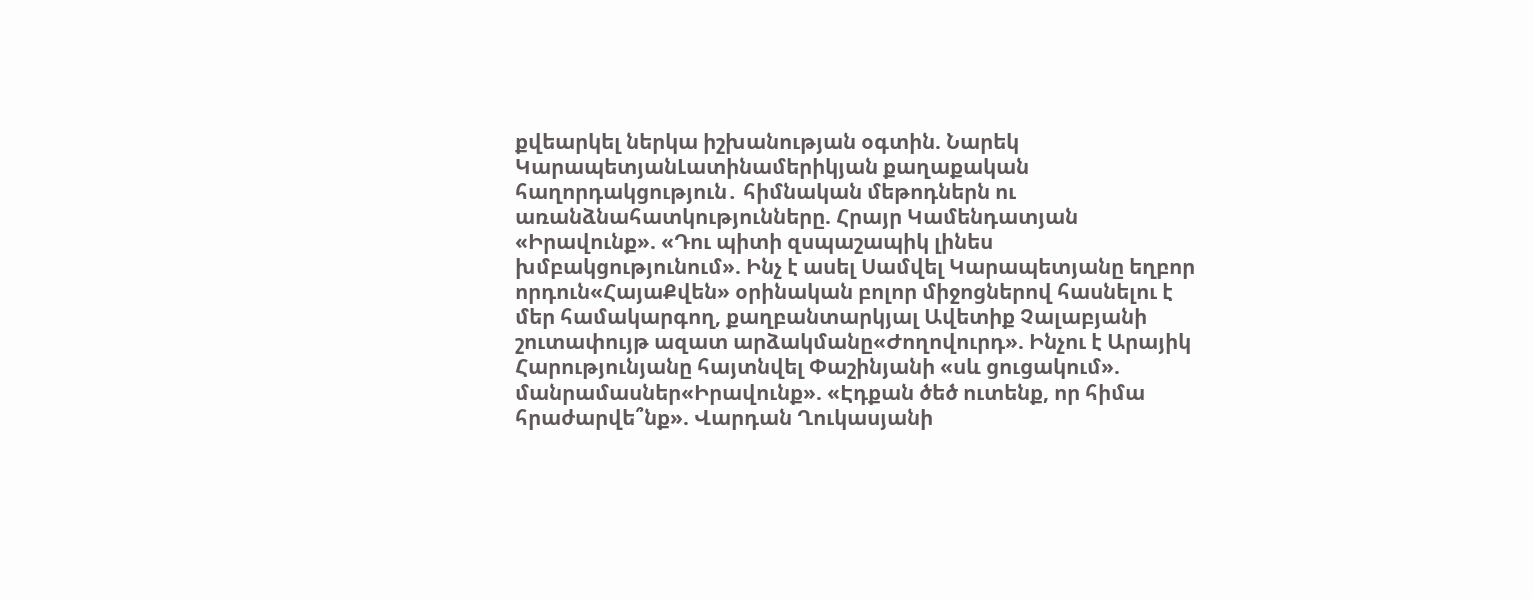քվեարկել ներկա իշխանության օգտին. Նարեկ ԿարապետյանԼատինամերիկյան քաղաքական հաղորդակցություն․ հիմնական մեթոդներն ու առանձնահատկությունները. Հրայր Կամենդատյան «Իրավունք». «Դու պիտի զսպաշապիկ լինես խմբակցությունում». Ինչ է ասել Սամվել Կարապետյանը եղբոր որդուն«ՀայաՔվեն» օրինական բոլոր միջոցներով հասնելու է մեր համակարգող, քաղբանտարկյալ Ավետիք Չալաբյանի շուտափույթ ազատ արձակմանը«Ժողովուրդ». Ինչու է Արայիկ Հարությունյանը հայտնվել Փաշինյանի «սև ցուցակում». մանրամասներ«Իրավունք». «Էդքան ծեծ ուտենք, որ հիմա հրաժարվե՞նք». Վարդան Ղուկասյանի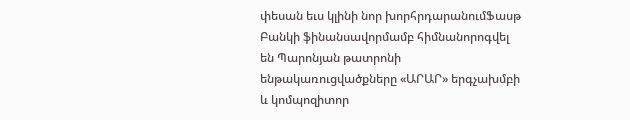փեսան եւս կլինի նոր խորհրդարանումՖասթ Բանկի ֆինանսավորմամբ հիմնանորոգվել են Պարոնյան թատրոնի ենթակառուցվածքները «ԱՐԱՐ» երգչախմբի և կոմպոզիտոր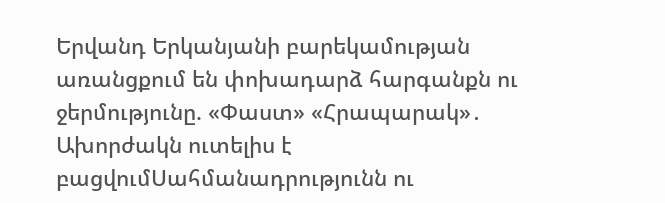Երվանդ Երկանյանի բարեկամության առանցքում են փոխադարձ հարգանքն ու ջերմությունը. «Փաստ» «Հրապարակ»․ Ախորժակն ուտելիս է բացվումՍահմանադրությունն ու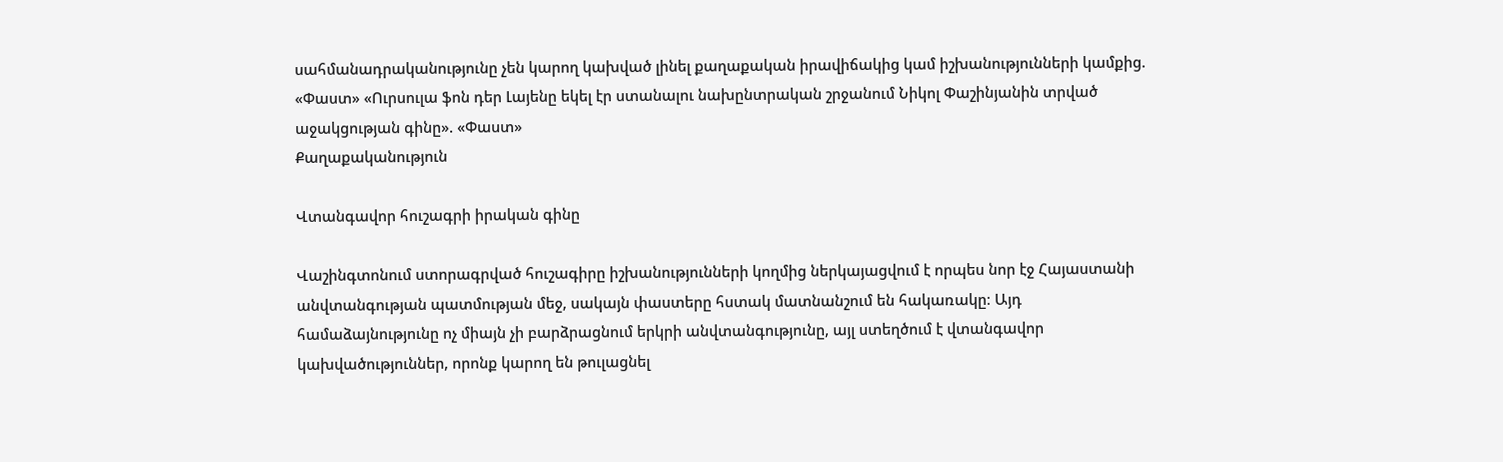սահմանադրականությունը չեն կարող կախված լինել քաղաքական իրավիճակից կամ իշխանությունների կամքից. «Փաստ» «Ուրսուլա ֆոն դեր Լայենը եկել էր ստանալու նախընտրական շրջանում Նիկոլ Փաշինյանին տրված աջակցության գինը». «Փաստ»
Քաղաքականություն

Վտանգավոր հուշագրի իրական գինը

Վաշինգտոնում ստորագրված հուշագիրը իշխանությունների կողմից ներկայացվում է որպես նոր էջ Հայաստանի անվտանգության պատմության մեջ, սակայն փաստերը հստակ մատնանշում են հակառակը։ Այդ համաձայնությունը ոչ միայն չի բարձրացնում երկրի անվտանգությունը, այլ ստեղծում է վտանգավոր կախվածություններ, որոնք կարող են թուլացնել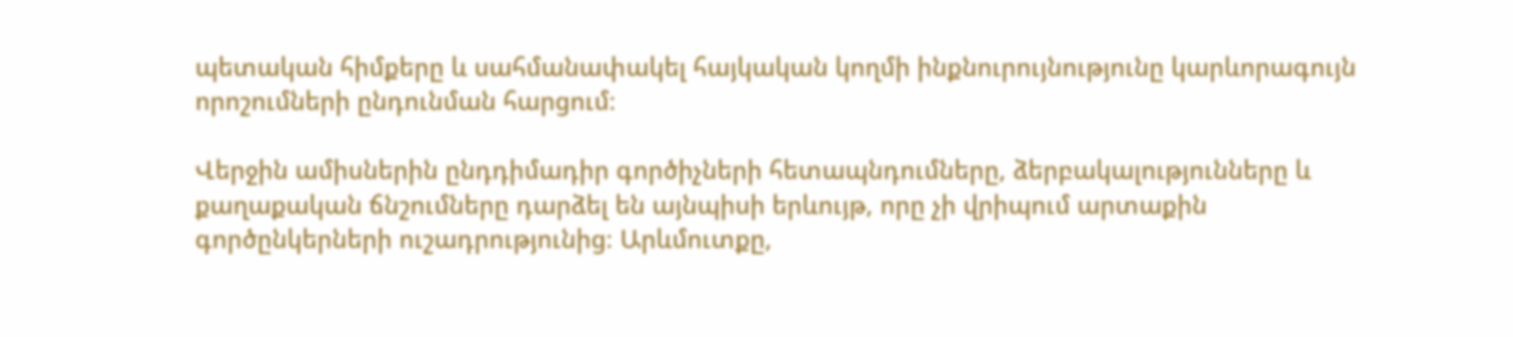պետական հիմքերը և սահմանափակել հայկական կողմի ինքնուրույնությունը կարևորագույն որոշումների ընդունման հարցում։

Վերջին ամիսներին ընդդիմադիր գործիչների հետապնդումները, ձերբակալությունները և քաղաքական ճնշումները դարձել են այնպիսի երևույթ, որը չի վրիպում արտաքին գործընկերների ուշադրությունից։ Արևմուտքը,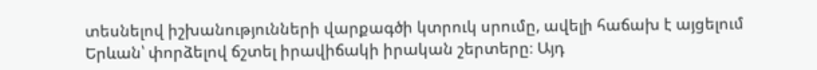տեսնելով իշխանությունների վարքագծի կտրուկ սրումը, ավելի հաճախ է այցելում Երևան՝ փորձելով ճշտել իրավիճակի իրական շերտերը։ Այդ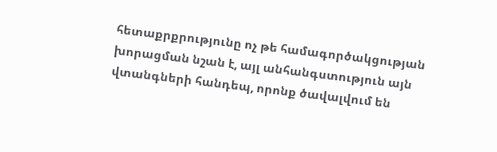հետաքրքրությունը ոչ թե համագործակցության խորացման նշան է, այլ անհանգստություն այն վտանգների հանդեպ, որոնք ծավալվում են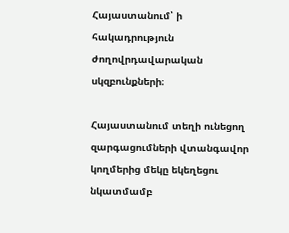Հայաստանում՝ ի հակադրություն ժողովրդավարական սկզբունքների։

Հայաստանում տեղի ունեցող զարգացումների վտանգավոր կողմերից մեկը եկեղեցու նկատմամբ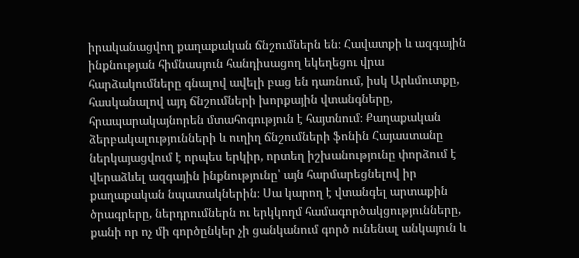իրականացվող քաղաքական ճնշումներն են։ Հավատքի և ազգային ինքնության հիմնասյուն հանդիսացող եկեղեցու վրա հարձակումները գնալով ավելի բաց են դառնում, իսկ Արևմուտքը, հասկանալով այդ ճնշումների խորքային վտանգները, հրապարակայնորեն մտահոգություն է հայտնում։ Քաղաքական ձերբակալությունների և ուղիղ ճնշումների ֆոնին Հայաստանը ներկայացվում է որպես երկիր, որտեղ իշխանությունը փորձում է վերաձևել ազգային ինքնությունը՝ այն հարմարեցնելով իր քաղաքական նպատակներին։ Սա կարող է վտանգել արտաքին ծրագրերը, ներդրումներն ու երկկողմ համագործակցությունները, քանի որ ոչ մի գործընկեր չի ցանկանում գործ ունենալ անկայուն և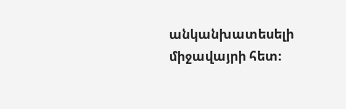անկանխատեսելի միջավայրի հետ։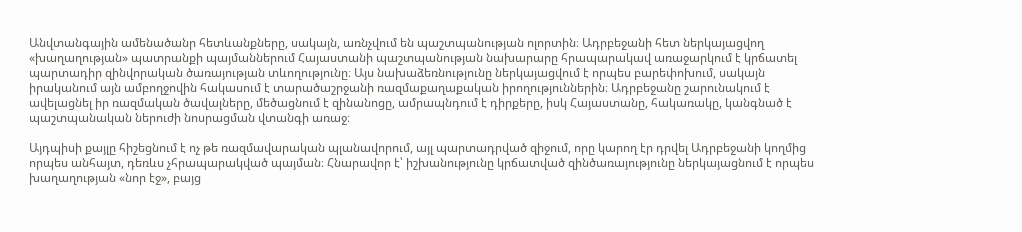Անվտանգային ամենածանր հետևանքները, սակայն, առնչվում են պաշտպանության ոլորտին։ Ադրբեջանի հետ ներկայացվող «խաղաղության» պատրանքի պայմաններում Հայաստանի պաշտպանության նախարարը հրապարակավ առաջարկում է կրճատել պարտադիր զինվորական ծառայության տևողությունը։ Այս նախաձեռնությունը ներկայացվում է որպես բարեփոխում, սակայն իրականում այն ամբողջովին հակասում է տարածաշրջանի ռազմաքաղաքական իրողություններին։ Ադրբեջանը շարունակում է ավելացնել իր ռազմական ծավալները, մեծացնում է զինանոցը, ամրապնդում է դիրքերը, իսկ Հայաստանը, հակառակը, կանգնած է պաշտպանական ներուժի նոսրացման վտանգի առաջ։

Այդպիսի քայլը հիշեցնում է ոչ թե ռազմավարական պլանավորում, այլ պարտադրված զիջում, որը կարող էր դրվել Ադրբեջանի կողմից որպես անհայտ, դեռևս չհրապարակված պայման։ Հնարավոր է՝ իշխանությունը կրճատված զինծառայությունը ներկայացնում է որպես խաղաղության «նոր էջ», բայց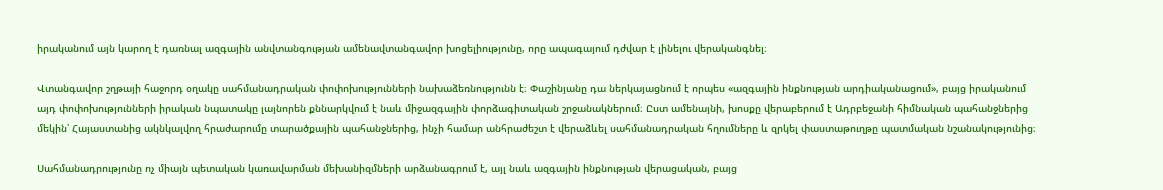իրականում այն կարող է դառնալ ազգային անվտանգության ամենավտանգավոր խոցելիությունը, որը ապագայում դժվար է լինելու վերականգնել։

Վտանգավոր շղթայի հաջորդ օղակը սահմանադրական փոփոխությունների նախաձեռնությունն է։ Փաշինյանը դա ներկայացնում է որպես «ազգային ինքնության արդիականացում», բայց իրականում այդ փոփոխությունների իրական նպատակը լայնորեն քննարկվում է նաև միջազգային փորձագիտական շրջանակներում։ Ըստ ամենայնի, խոսքը վերաբերում է Ադրբեջանի հիմնական պահանջներից մեկին՝ Հայաստանից ակնկալվող հրաժարումը տարածքային պահանջներից, ինչի համար անհրաժեշտ է վերաձևել սահմանադրական հղումները և զրկել փաստաթուղթը պատմական նշանակությունից։

Սահմանադրությունը ոչ միայն պետական կառավարման մեխանիզմների արձանագրում է, այլ նաև ազգային ինքնության վերացական, բայց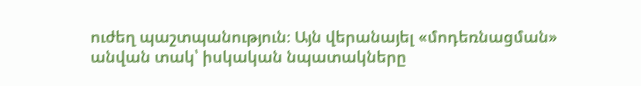ուժեղ պաշտպանություն։ Այն վերանայել «մոդեռնացման» անվան տակ՝ իսկական նպատակները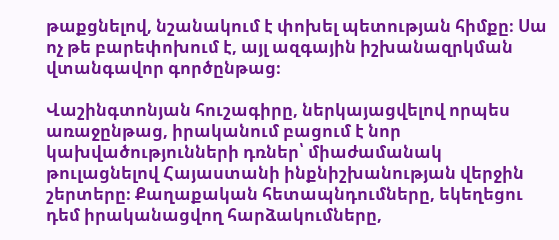թաքցնելով, նշանակում է փոխել պետության հիմքը։ Սա ոչ թե բարեփոխում է, այլ ազգային իշխանազրկման վտանգավոր գործընթաց։

Վաշինգտոնյան հուշագիրը, ներկայացվելով որպես առաջընթաց, իրականում բացում է նոր կախվածությունների դռներ՝ միաժամանակ թուլացնելով Հայաստանի ինքնիշխանության վերջին շերտերը։ Քաղաքական հետապնդումները, եկեղեցու դեմ իրականացվող հարձակումները,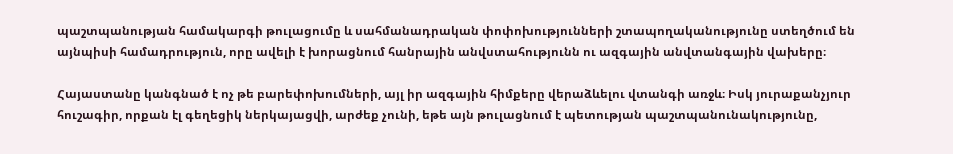պաշտպանության համակարգի թուլացումը և սահմանադրական փոփոխությունների շտապողականությունը ստեղծում են այնպիսի համադրություն, որը ավելի է խորացնում հանրային անվստահությունն ու ազգային անվտանգային վախերը։

Հայաստանը կանգնած է ոչ թե բարեփոխումների, այլ իր ազգային հիմքերը վերաձևելու վտանգի առջև։ Իսկ յուրաքանչյուր հուշագիր, որքան էլ գեղեցիկ ներկայացվի, արժեք չունի, եթե այն թուլացնում է պետության պաշտպանունակությունը,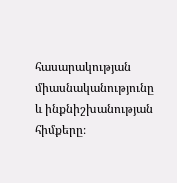հասարակության միասնականությունը և ինքնիշխանության հիմքերը։